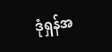ဒုံရှန်အ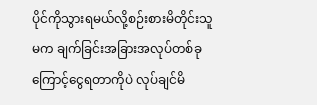ပိုင်ကိုသွားရမယ်လို့စဉ်းစားမိတိုင်းသူမက ချက်ခြင်းအခြားအလုပ်တစ်ခုကြောင့်ငွေရတာကိုပဲ လုပ်ချင်မိ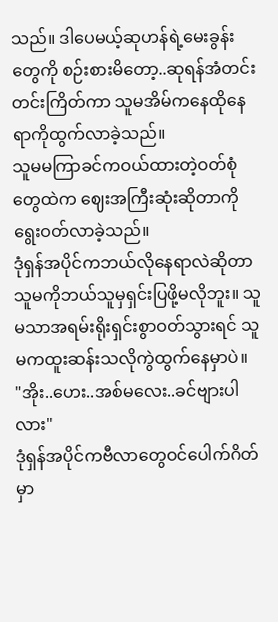သည်။ ဒါပေမယ့်ဆုဟန်ရဲ့မေးခွန်းတွေကို စဉ်းစားမိတော့..ဆုရန်အံတင်းတင်းကြိတ်ကာ သူမအိမ်ကနေထိုနေရာကိုထွက်လာခဲ့သည်။
သူမမကြာခင်ကဝယ်ထားတဲ့ဝတ်စုံတွေထဲက ဈေးအကြီးဆုံးဆိုတာကိုရွေးဝတ်လာခဲ့သည်။
ဒုံရှန်အပိုင်ကဘယ်လိုနေရာလဲဆိုတာသူမကိုဘယ်သူမှရှင်းပြဖို့မလိုဘူး။ သူမသာအရမ်းရိုးရှင်းစွာဝတ်သွားရင် သူမကထူးဆန်းသလိုကွဲထွက်နေမှာပဲ။
"အိုး..ဟေး..အစ်မလေး..ခင်ဗျားပါလား"
ဒုံရှန်အပိုင်ကဗီလာတွေဝင်ပေါက်ဂိတ်မှာ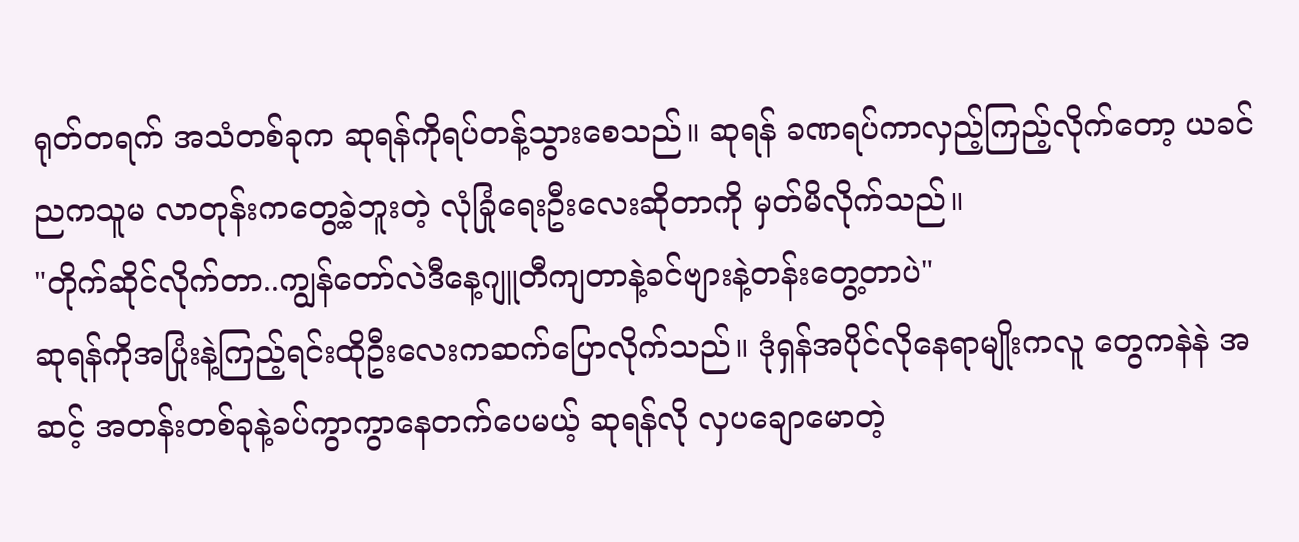ရုတ်တရက် အသံတစ်ခုက ဆုရန်ကိုရပ်တန့်သွားစေသည်။ ဆုရန် ခဏရပ်ကာလှည့်ကြည့်လိုက်တော့ ယခင်ညကသူမ လာတုန်းကတွေ့ခဲ့ဘူးတဲ့ လုံခြုံရေးဦးလေးဆိုတာကို မှတ်မိလိုက်သည်။
"တိုက်ဆိုင်လိုက်တာ..ကျွန်တော်လဲဒီနေ့ဂျူတီကျတာနဲ့ခင်ဗျားနဲ့တန်းတွေ့တာပဲ"
ဆုရန်ကိုအပြုံးနဲ့ကြည့်ရင်းထိုဦးလေးကဆက်ပြောလိုက်သည်။ ဒုံရှန်အပိုင်လိုနေရာမျိုးကလူ တွေကနဲနဲ အဆင့် အတန်းတစ်ခုနဲ့ခပ်ကွာကွာနေတက်ပေမယ့် ဆုရန်လို လှပချောမောတဲ့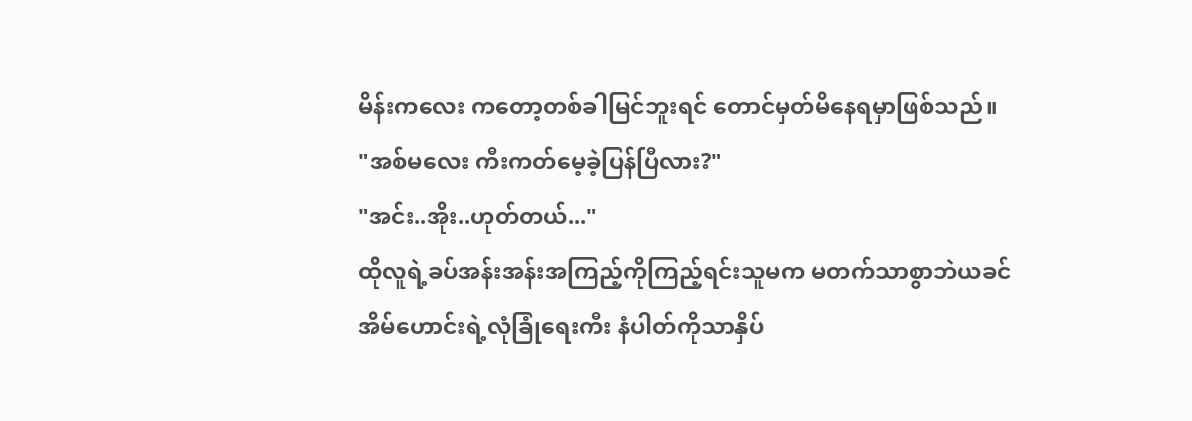မိန်းကလေး ကတော့တစ်ခါမြင်ဘူးရင် တောင်မှတ်မိနေရမှာဖြစ်သည်။
"အစ်မလေး ကီးကတ်မေ့ခဲ့ပြန်ပြီလား?"
"အင်း..အိုး..ဟုတ်တယ်..."
ထိုလူရဲ့ခပ်အန်းအန်းအကြည့်ကိုကြည့်ရင်းသူမက မတက်သာစွာဘဲယခင်အိမ်ဟောင်းရဲ့လုံခြုံရေးကီး နံပါတ်ကိုသာနှိပ်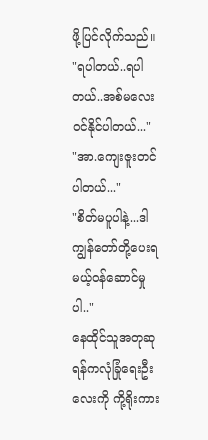ဖို့ပြင်လိုက်သည်။
"ရပါတယ်..ရပါတယ်..အစ်မလေးဝင်နိုင်ပါတယ်..."
"အာ.ကျေးဇူးတင်ပါတယ်..."
"စိတ်မပူပါနဲ့...ဒါကျွန်တော်တို့ပေးရမယ့်ဝန်ဆောင်မှု ပါ.."
နေထိုင်သူအတုဆုရန်ကလုံခြုံရေးဦးလေးကို ကို့ရိုးကား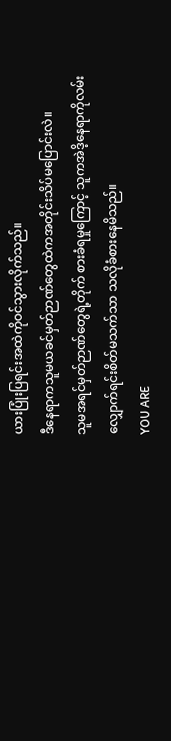ယားပြုံးပြရင်းအထဲကိုဝင်သွားလိုက်သည်။
ဒီနေရာကသူမယခင်မှတ်ဉာဏ်တွေထဲကအတိုင်းသိပ်မပြောင်းလဲ။
သူမအရင်မှတ်ဉာဏ်တွေရဲ့တိုက် စားခံရမှုကြောင့် သူကအဲဒိ့နေရာကိုလမ်းလျှောက်ရင်းစိတ်မသက်သာ သလိုခံစားနေမိသည်။
YOU ARE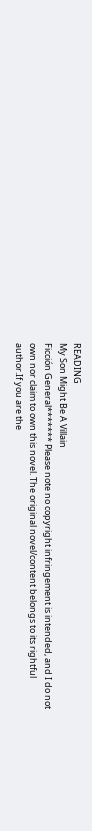READING
My Son Might Be A Villain
Ficción General******* Please note no copyright infringement is intended, and I do not own nor claim to own this novel. The original novel/content belongs to its rightful author.If you are the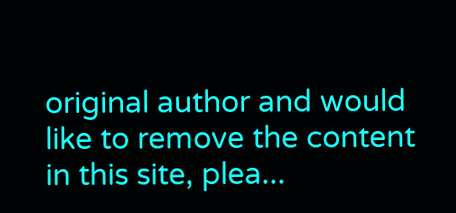original author and would like to remove the content in this site, plea...